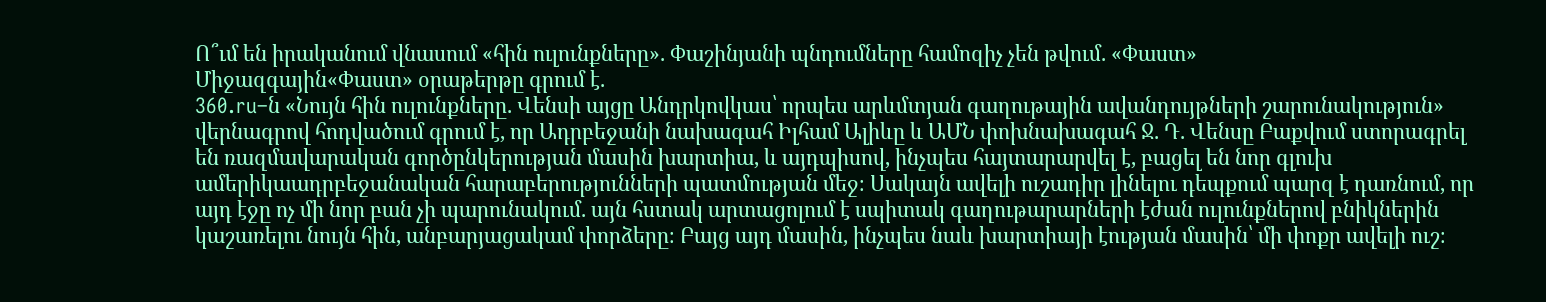Ո՞ւմ են իրականում վնասում «հին ուլունքները». Փաշինյանի պնդումները համոզիչ չեն թվում. «Փաստ»
Միջազգային«Փաստ» օրաթերթը գրում է.
360.ru–ն «Նույն հին ուլունքները. Վենսի այցը Անդրկովկաս՝ որպես արևմտյան գաղութային ավանդույթների շարունակություն» վերնագրով հոդվածում գրում է, որ Ադրբեջանի նախագահ Իլհամ Ալիևը և ԱՄՆ փոխնախագահ Ջ. Դ. Վենսը Բաքվում ստորագրել են ռազմավարական գործընկերության մասին խարտիա, և այդպիսով, ինչպես հայտարարվել է, բացել են նոր գլուխ ամերիկաադրբեջանական հարաբերությունների պատմության մեջ։ Սակայն ավելի ուշադիր լինելու դեպքում պարզ է դառնում, որ այդ էջը ոչ մի նոր բան չի պարունակում. այն հստակ արտացոլում է սպիտակ գաղութարարների էժան ուլունքներով բնիկներին կաշառելու նույն հին, անբարյացակամ փորձերը։ Բայց այդ մասին, ինչպես նաև խարտիայի էության մասին՝ մի փոքր ավելի ուշ։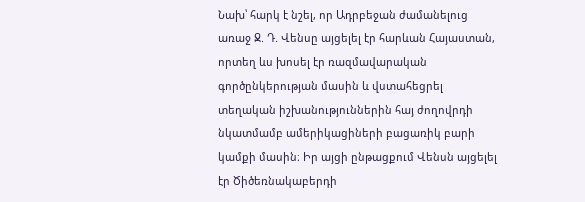Նախ՝ հարկ է նշել, որ Ադրբեջան ժամանելուց առաջ Ջ. Դ. Վենսը այցելել էր հարևան Հայաստան, որտեղ ևս խոսել էր ռազմավարական գործընկերության մասին և վստահեցրել տեղական իշխանություններին հայ ժողովրդի նկատմամբ ամերիկացիների բացառիկ բարի կամքի մասին։ Իր այցի ընթացքում Վենսն այցելել էր Ծիծեռնակաբերդի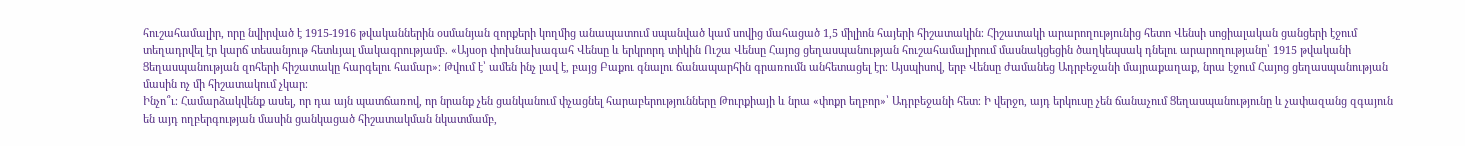հուշահամալիր, որը նվիրված է 1915-1916 թվականներին օսմանյան զորքերի կողմից անապատում սպանված կամ սովից մահացած 1,5 միլիոն հայերի հիշատակին։ Հիշատակի արարողությունից հետո Վենսի սոցիալական ցանցերի էջում տեղադրվել էր կարճ տեսանյութ հետևյալ մակագրությամբ. «Այսօր փոխնախագահ Վենսը և երկրորդ տիկին Ուշա Վենսը Հայոց ցեղասպանության հուշահամալիրում մասնակցեցին ծաղկեպսակ դնելու արարողությանը՝ 1915 թվականի Ցեղասպանության զոհերի հիշատակը հարգելու համար»։ Թվում է՝ ամեն ինչ լավ է, բայց Բաքու գնալու ճանապարհին գրառումն անհետացել էր։ Այսպիսով, երբ Վենսը ժամանեց Ադրբեջանի մայրաքաղաք, նրա էջում Հայոց ցեղասպանության մասին ոչ մի հիշատակում չկար։
Ինչո՞ւ։ Համարձակվենք ասել, որ դա այն պատճառով, որ նրանք չեն ցանկանում փչացնել հարաբերությունները Թուրքիայի և նրա «փոքր եղբոր»՝ Ադրբեջանի հետ։ Ի վերջո, այդ երկուսը չեն ճանաչում Ցեղասպանությունը և չափազանց զգայուն են այդ ողբերգության մասին ցանկացած հիշատակման նկատմամբ,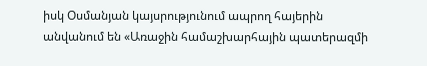իսկ Օսմանյան կայսրությունում ապրող հայերին անվանում են «Առաջին համաշխարհային պատերազմի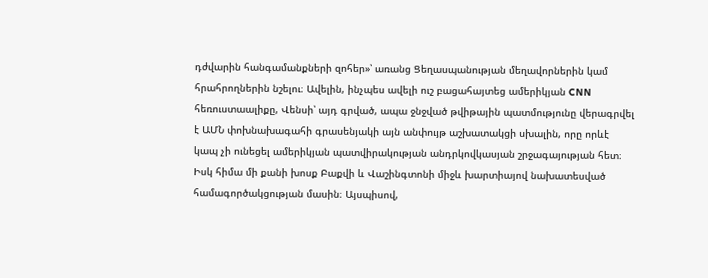դժվարին հանգամանքների զոհեր»՝ առանց Ցեղասպանության մեղավորներին կամ հրահրողներին նշելու։ Ավելին, ինչպես ավելի ուշ բացահայտեց ամերիկյան CNN հեռուստաալիքը, Վենսի՝ այդ գրված, ապա ջնջված թվիթային պատմությունը վերագրվել է ԱՄՆ փոխնախագահի գրասենյակի այն անփույթ աշխատակցի սխալին, որը որևէ կապ չի ունեցել ամերիկյան պատվիրակության անդրկովկասյան շրջագայության հետ։
Իսկ հիմա մի քանի խոսք Բաքվի և Վաշինգտոնի միջև խարտիայով նախատեսված համագործակցության մասին։ Այսպիսով,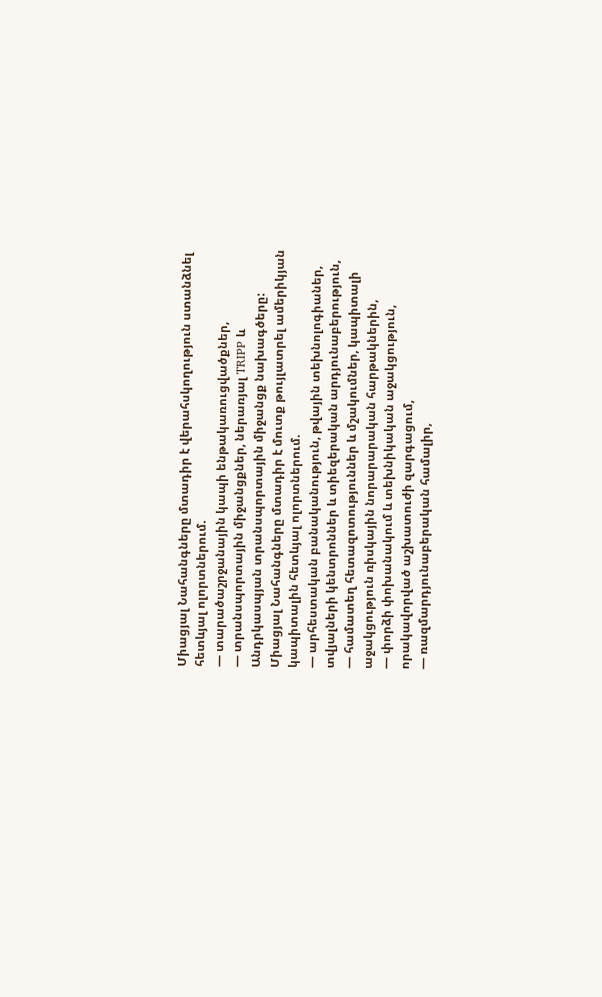Միացյալ Նահանգները մտադիր է վերահսկողություն ստանձնել հետևյալ ոլորտներում.
— տարածաշրջանային կապի ենթակառուցվածքներ,
— տրանսպորտային միջանցքներ, ներառյալ TRIPP և Անդրկասպյան տրանսպորտային միջանցք նախագծերը: Միացյալ Նահանգները մտադիր է մուտք թույլատրել ամերիկյան կապիտալին հետևյալ ոլորտներում.
— արհեստական բանականություն, թվային տեխնոլոգիաներ, տվյալների կենտրոններ և տիեզերական արդյունաբերություն,
— համատեղ հետազոտություններ և մշակումներ, կապիտալի աջակցություն ռիսկային նորարարական հարթակներին,
— փորձի փոխանակում և տեխնիկական աջակցություն, որակավորված աշխատուժի զարգացում,
— ռազմարդյունաբերական համալիր,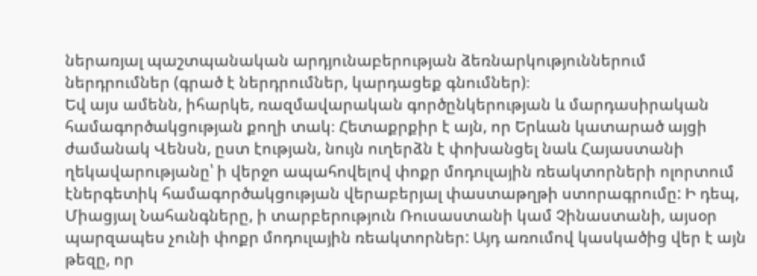ներառյալ պաշտպանական արդյունաբերության ձեռնարկություններում ներդրումներ (գրած է ներդրումներ, կարդացեք գնումներ)։
Եվ այս ամենն, իհարկե, ռազմավարական գործընկերության և մարդասիրական համագործակցության քողի տակ։ Հետաքրքիր է այն, որ Երևան կատարած այցի ժամանակ Վենսն, ըստ էության, նույն ուղերձն է փոխանցել նաև Հայաստանի ղեկավարությանը՝ ի վերջո ապահովելով փոքր մոդուլային ռեակտորների ոլորտում էներգետիկ համագործակցության վերաբերյալ փաստաթղթի ստորագրումը: Ի դեպ, Միացյալ Նահանգները, ի տարբերություն Ռուսաստանի կամ Չինաստանի, այսօր պարզապես չունի փոքր մոդուլային ռեակտորներ: Այդ առումով կասկածից վեր է այն թեզը, որ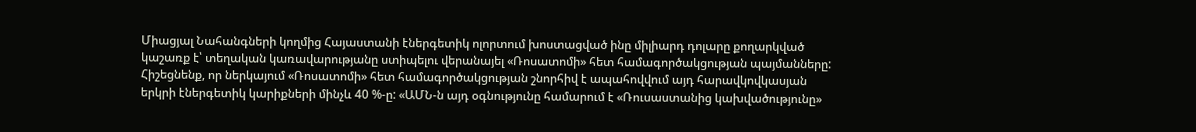Միացյալ Նահանգների կողմից Հայաստանի էներգետիկ ոլորտում խոստացված ինը միլիարդ դոլարը քողարկված կաշառք է՝ տեղական կառավարությանը ստիպելու վերանայել «Ռոսատոմի» հետ համագործակցության պայմանները: Հիշեցնենք, որ ներկայում «Ռոսատոմի» հետ համագործակցության շնորհիվ է ապահովվում այդ հարավկովկասյան երկրի էներգետիկ կարիքների մինչև 40 %-ը: «ԱՄՆ-ն այդ օգնությունը համարում է «Ռուսաստանից կախվածությունը»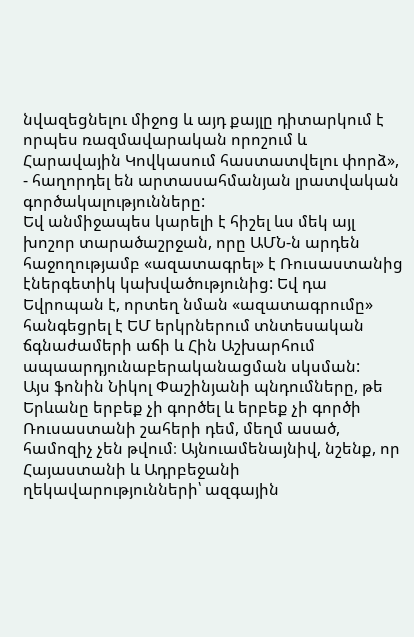նվազեցնելու միջոց և այդ քայլը դիտարկում է որպես ռազմավարական որոշում և Հարավային Կովկասում հաստատվելու փորձ», - հաղորդել են արտասահմանյան լրատվական գործակալությունները:
Եվ անմիջապես կարելի է հիշել ևս մեկ այլ խոշոր տարածաշրջան, որը ԱՄՆ-ն արդեն հաջողությամբ «ազատագրել» է Ռուսաստանից էներգետիկ կախվածությունից: Եվ դա Եվրոպան է, որտեղ նման «ազատագրումը» հանգեցրել է ԵՄ երկրներում տնտեսական ճգնաժամերի աճի և Հին Աշխարհում ապաարդյունաբերականացման սկսման:
Այս ֆոնին Նիկոլ Փաշինյանի պնդումները, թե Երևանը երբեք չի գործել և երբեք չի գործի Ռուսաստանի շահերի դեմ, մեղմ ասած, համոզիչ չեն թվում։ Այնուամենայնիվ, նշենք, որ Հայաստանի և Ադրբեջանի ղեկավարությունների՝ ազգային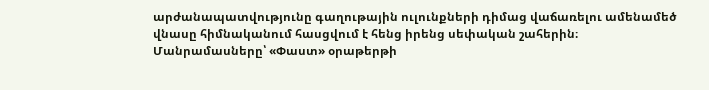արժանապատվությունը գաղութային ուլունքների դիմաց վաճառելու ամենամեծ վնասը հիմնականում հասցվում է հենց իրենց սեփական շահերին։
Մանրամասները՝ «Փաստ» օրաթերթի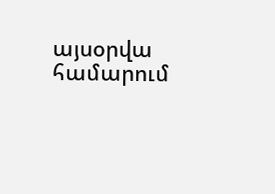այսօրվա համարում